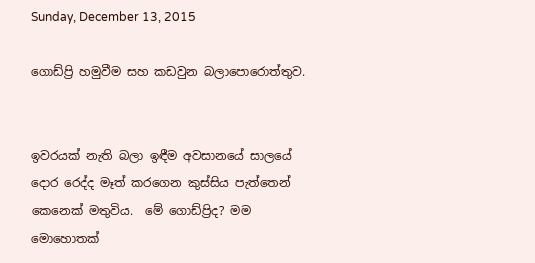Sunday, December 13, 2015

ගොඩ්ප්‍රි හමුවීම සහ කඩවුන බලාපොරොත්තුව.


ඉවරයක් නැති බලා ඉඳීම අවසානයේ සාලයේ දොර රෙද්ද මෑත් කරගෙන කුස්සිය පැත්තෙන් කෙනෙක් මතුවිය.  මේ ගොඩ්ප්‍රිද? මම මොහොතක්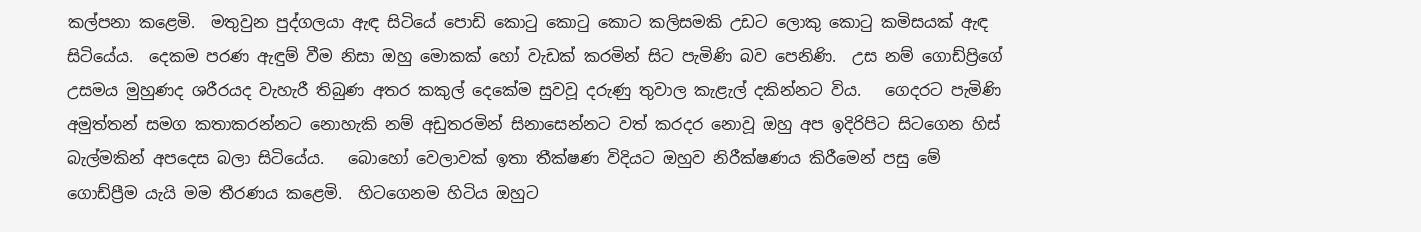කල්පනා කළෙමි.  මතුවුන පුද්ගලයා ඇඳ සිටියේ පොඩි කොටු කොටු කොට කලිසමකි උඩට ලොකු කොටු කමිසයක් ඇඳ සිටියේය.  දෙකම පරණ ඇඳුම් වීම නිසා ඔහු මොකක් හෝ වැඩක් කරමින් සිට පැමිණි බව පෙනිණි.  උස නම් ගොඩ්ප්‍රිගේ උසමය මුහුණද ශරීරයද වැහැරී තිබුණ අතර කකුල් දෙකේම සුවවූ දරුණු තුවාල කැළැල් දකින්නට විය.   ගෙදරට පැමිණි අමුත්තන් සමග කතාකරන්නට නොහැකි නම් අඩුතරමින් සිනාසෙන්නට වත් කරදර නොවූ ඔහු අප ඉදිරිපිට සිටගෙන හිස් බැල්මකින් අපදෙස බලා සිටියේය.   බොහෝ වෙලාවක් ඉතා තීක්ෂණ විදියට ඔහුව නිරීක්ෂණය කිරීමෙන් පසු මේ ගොඩ්ප්‍රීම යැයි මම තීරණය කළෙමි.  හිටගෙනම හිටිය ඔහුට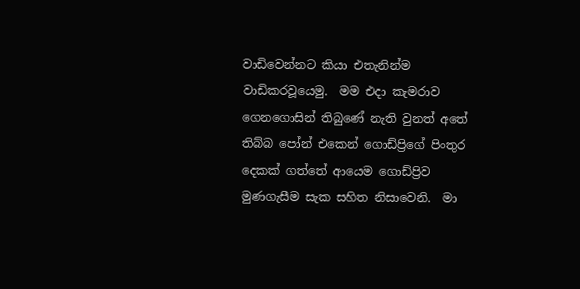වාඩිවෙන්නට කියා එතැනින්ම වාඩිකරවූයෙමු.  මම එදා කැමරාව ගෙනගොසින් තිබුණේ නැති වුනත් අතේ තිබ්බ පෝන් එකෙන් ගොඩ්ප්‍රිගේ පිංතුර දෙකක් ගත්තේ ආයෙම ගොඩ්ප්‍රිව මුණගැසීම සැක සහිත නිසාවෙනි.  මා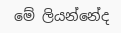මේ ලියන්නේද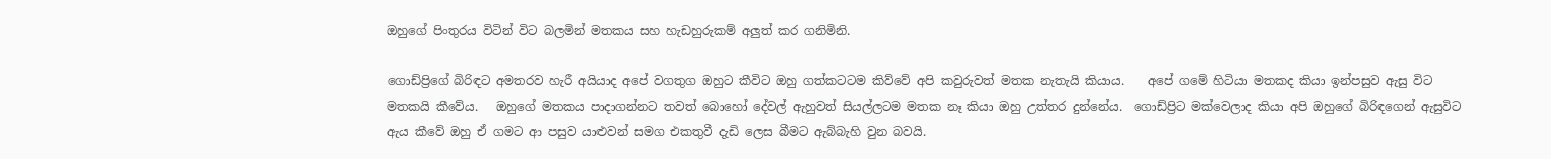ඔහුගේ පිංතුරය විටින් විට බලමින් මතකය සහ හැඩහුරුකම් අලුත් කර ගනිමිනි.

ගොඩ්ප්‍රිගේ බිරිඳට අමතරව හැරී අයියාද අපේ වගතුග ඔහුට කීවිට ඔහු ගත්කටටම කිව්වේ අපි කවුරුවත් මතක නැතැයි කියාය.    අපේ ගමේ හිටියා මතකද කියා ඉන්පසුව ඇසු විට මතකයි කීවේය.   ඔහුගේ මතකය පාදාගන්නට තවත් බොහෝ දේවල් ඇහුවත් සියල්ලටම මතක නෑ කියා ඔහු උත්තර දුන්නේය.  ගොඩ්ප්‍රිට මක්වෙලාද කියා අපි ඔහුගේ බිරිඳගෙන් ඇසුවිට ඇය කීවේ ඔහු ඒ ගමට ආ පසුව යාළුවන් සමග එකතුවී දැඩි ලෙස බීමට ඇබ්බැහි වුන බවයි.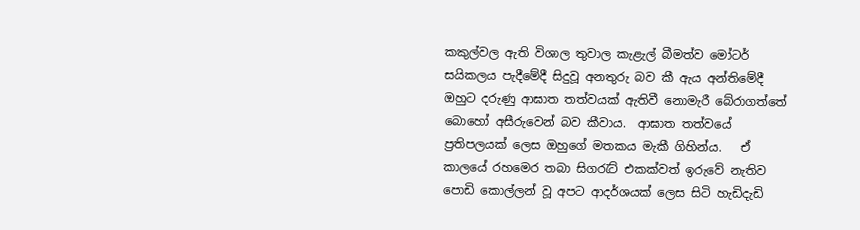කකුල්වල ඇති විශාල තුවාල කැළැල් බීමත්ව මෝටර් සයිකලය පැදීමේදී සිදුවූ අනතුරු බව කී ඇය අන්තිමේදී ඔහුට දරුණු ආඝාත තත්වයක් ඇතිවී නොමැරී බේරාගත්තේ බොහෝ අසීරුවෙන් බව කීවාය.  ආඝාත තත්වයේ ප්‍රතිපලයක් ලෙස ඔහුගේ මතකය මැකී ගිහින්ය.   ඒ කාලයේ රහමෙර තබා සිගරැට් එකක්වත් ඉරුවේ නැතිව  පොඩි කොල්ලන් වූ අපට ආදර්ශයක් ලෙස සිටි හැඩිදැඩි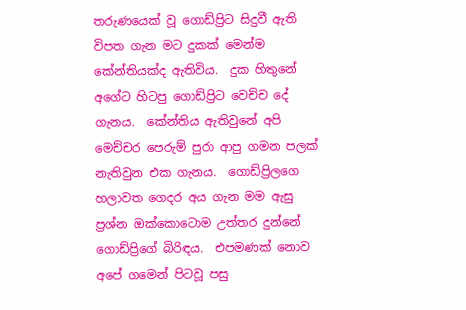තරුණයෙක් වූ ගොඩ්ප්‍රිට සිදුවී ඇති විපත ගැන මට දුකක් මෙන්ම කේන්තියක්ද ඇතිවිය.  දුක හිතුනේ අගේට හිටපු ගොඩ්ප්‍රිට වෙච්ච දේ ගැනය.  කේන්තිය ඇතිවුනේ අපි මෙච්චර පෙරුම් පුරා ආපු ගමන පලක් නැතිවුන එක ගැනය.  ගොඩ්ප්‍රිලගෙ හලාවත ගෙදර අය ගැන මම ඇසු ප්‍රශ්න ඔක්කොටොම උත්තර දුන්නේ ගොඩ්ප්‍රිගේ බිරිඳය.  එපමණක් නොව අපේ ගමෙන් පිටවූ පසු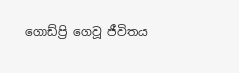ගොඩ්ප්‍රි ගෙවූ ජීවිතය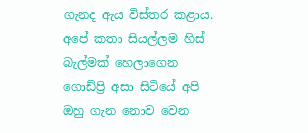ගැනද ඇය විස්තර කළාය.  අපේ කතා සියල්ලම හිස් බැල්මක් හෙලාගෙන ගොඩ්ප්‍රි අසා සිටියේ අපි ඔහු ගැන නොව වෙන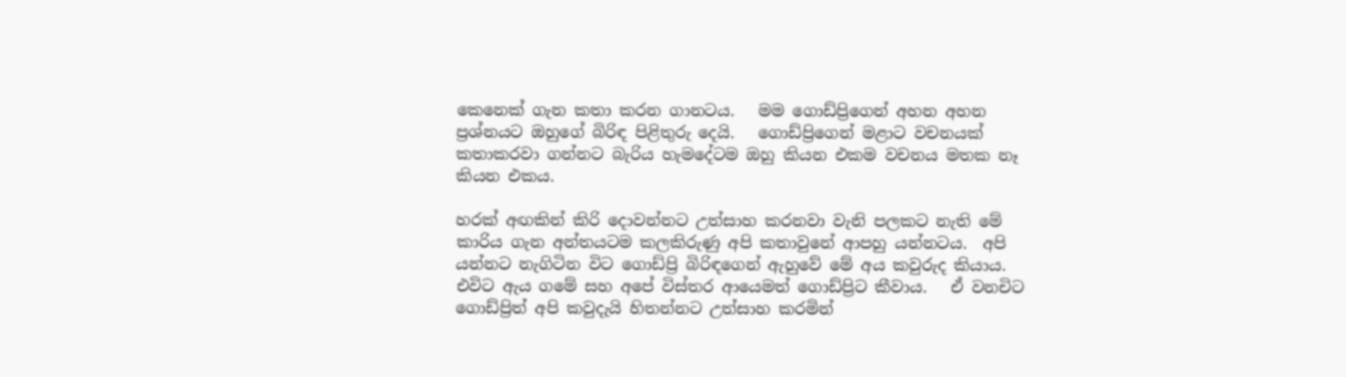කෙනෙක් ගැන කතා කරන ගානටය.   මම ගොඩ්ප්‍රිගෙන් අහන අහන ප්‍රශ්නයට ඔහුගේ බිරිඳ පිළිතුරු දෙයි.   ගොඩ්ප්‍රිගෙන් මළාට වචනයක් කතාකරවා ගන්නට බැරිය හැමදේටම ඔහු කියන එකම වචනය මතක නෑ කියන එකය.

හරක් අඟකින් කිරි දොවන්නට උත්සාහ කරනවා වැනි පලකට නැති මේ කාරිය ගැන අන්තයටම කලකිරුණු අපි කතාවුනේ ආපහු යන්නටය.  අපි යන්නට නැගිටින විට ගොඩ්ප්‍රි බිරිඳගෙන් ඇහුවේ මේ අය කවුරුද කියාය.  එවිට ඇය ගමේ සහ අපේ විස්තර ආයෙමත් ගොඩ්ප්‍රිට කීවාය.   ඒ වනචිට ගොඩ්ප්‍රිත් අපි කවුදැයි හිතන්නට උත්සාහ කරමින්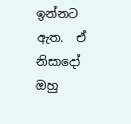ඉන්නට ඇත.  ඒ නිසාදෝ ඔහු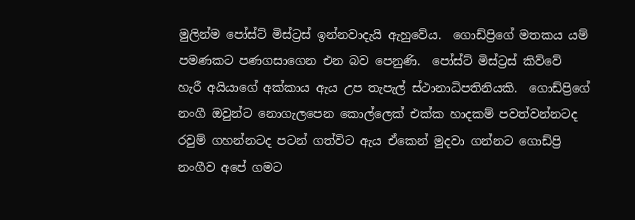මුලින්ම පෝස්ට් මිස්ට්‍රස් ඉන්නවාදැයි ඇහුවේය.  ගොඩ්ප්‍රිගේ මතකය යම් පමණකට පණගසාගෙන එන බව පෙනුණි.  පෝස්ට් මිස්ට්‍රස් කිව්වේ හැරී අයියාගේ අක්කාය ඇය උප තැපැල් ස්ථානාධිපතිනියකි.  ගොඩ්ප්‍රිගේ නංගී ඔවුන්ට නොගැලපෙන කොල්ලෙක් එක්ක හාදකම් පවත්වන්නටද රවුම් ගහන්නටද පටන් ගත්විට ඇය ඒකෙන් මුදවා ගන්නට ගොඩ්ප්‍රි නංගීව අපේ ගමට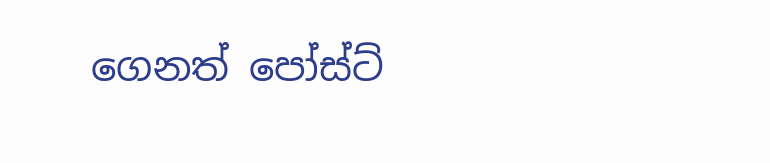ගෙනත් පෝස්ට්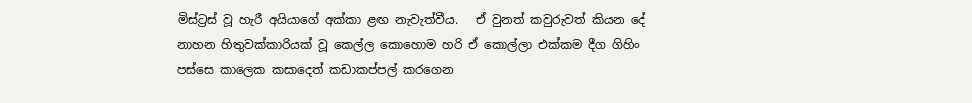මිස්ට්‍රස් වූ හැරී අයියාගේ අක්කා ළඟ නැවැත්වීය.   ඒ වුනත් කවුරුවත් කියන දේ නාහන හිතුවක්කාරියක් වූ කෙල්ල කොහොම හරි ඒ කොල්ලා එක්කම දීග ගිහිං පස්සෙ කාලෙක කසාදෙත් කඩාකප්පල් කරගෙන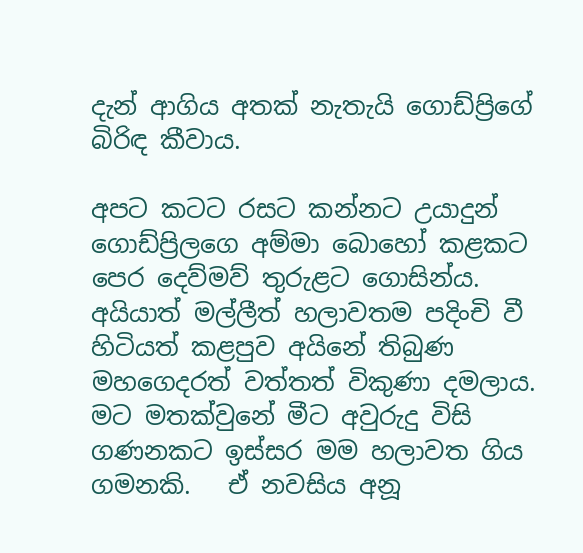දැන් ආගිය අතක් නැතැයි ගොඩ්ප්‍රිගේ බිරිඳ කීවාය.

අපට කටට රසට කන්නට උයාදුන් ගොඩ්ප්‍රිලගෙ අම්මා බොහෝ කළකට පෙර දෙව්මව් තුරුළට ගොසින්ය.  අයියාත් මල්ලීත් හලාවතම පදිංචි වී හිටියත් කළපුව අයිනේ තිබුණ මහගෙදරත් වත්තත් විකුණා දමලාය.   මට මතක්වුනේ මීට අවුරුදු විසි ගණනකට ඉස්සර මම හලාවත ගිය ගමනකි.   ඒ නවසිය අනූ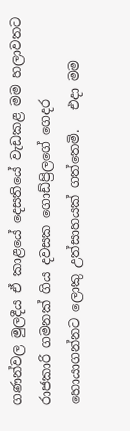ගණන්වල මුලදීය ඒ කාළයේ දෙසතියේ වැඩකළ මම හලාවතට රාජකාරි ගමනක් ගිය දවසක ගොඩ්ප්‍රිලගේ ගෙදර හොයාගන්නට ලොකු උත්සාහයක් ගත්තෙමි.   එදා මම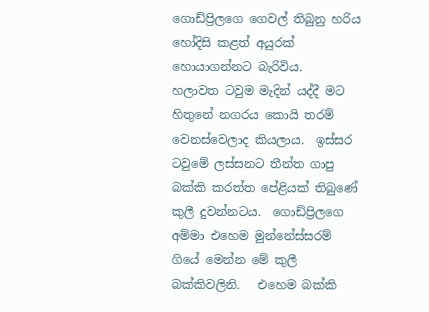ගොඩ්ප්‍රිලගෙ ගෙවල් තිබුනු හරිය හෝදිසි කළත් අයුරක් හොයාගන්නට බැරිවිය.   හලාවත ටවුම මැදින් යද්දී මට හිතුනේ නගරය කොයි තරම් වෙනස්වෙලාද කියලාය.  ඉස්සර ටවුමේ ලස්සනට තීන්ත ගාපු බක්කි කරත්ත පේළියක් තිබුණේ කුලී දුවන්නටය.  ගොඩ්ප්‍රිලගෙ අම්මා එහෙම මුන්නේස්සරම් ගියේ මෙන්න මේ කුලී බක්කිවලිනි.   එහෙම බක්කි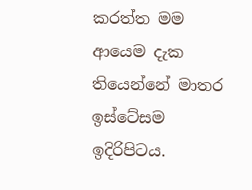කරත්ත මම ආයෙම දැක තියෙන්නේ මාතර ඉස්ටේසම ඉදිරිපිටය.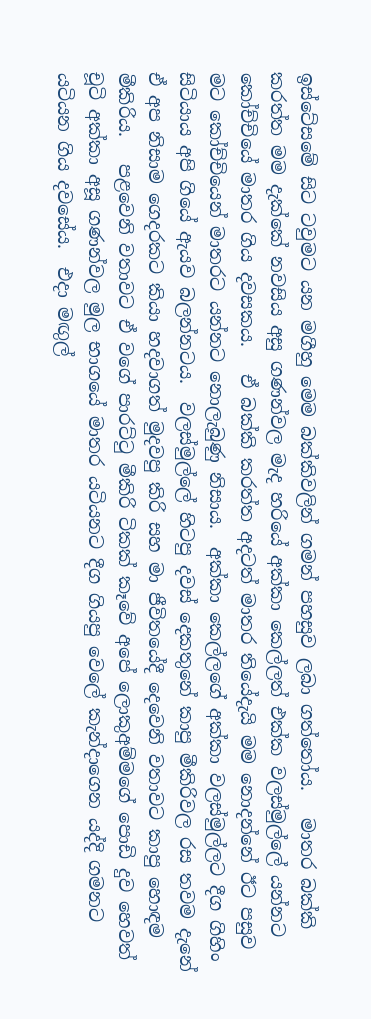ඉස්ටේසමේ සිට ටවුමට යන මගීහු මෙම බක්කිවලින් ගමන් පහසුව ලබා ගත්තෝය.   මාතර බක්කි කරත්ත මම දැක්කේ නවසිය අසු ගණන්වල මැද හරියේ අක්කා කෙල්ලත් එක්ක වලස්මුල්ලේ යන්නට කෝච්චියේ මාතර ගිය දවසකය.   ඒ බක්කි කරත්ත අදටත් මාතර තියේදැයි මම නොදන්නේ ඊට පසුව මට කෝච්චියෙන් මාතරට යන්නට නොලැබුණු නිසාය.  අක්කා කෙල්ලගේ අක්කා වලස්මුල්ලට දීග ගිහිං සිටියාය අපි ගියේ ඇයව බලන්නටය.  වලස්මුල්ලේ හිටපු දවස් දෙකතුනේ කාපු මීකිරිවල රස තවම දැනේ ඒ අප නිසාම ගෙදරකට කියා හදවාගත් මුදවපු කිරි සහ මා ජීවිතයේදී දෙවෙනි වතාවට කාපු හොඳම මීකිරිය.   පළවෙනි වතාවට ඒ වගේ පාරට්ටු මීකිරි ටිකක් කෑවේ අපේ ලොකුඅම්මගේ පොඩි දුව හෙවත් චූටි අක්කා අසූ ගණන්වල මුල භාගයේ මාතර යටියනට දීග ගියපු වෙලේ කැන්දාගෙන යද්දි ගමනට යටියන ගිය දවසේය.  එදා මඟුල්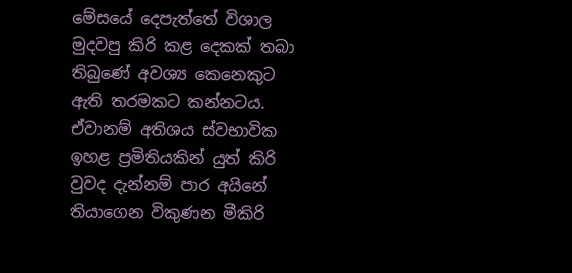මේසයේ දෙපැත්තේ විශාල මුදවපු කිරි කළ දෙකක් තබා තිබුණේ අවශ්‍ය කෙනෙකුට ඇති තරමකට කන්නටය.   ඒවානම් අතිශය ස්වභාවික ඉහළ ප්‍රමිතියකින් යුත් කිරි වුවද දැන්නම් පාර අයිනේ තියාගෙන විකුණන මීකිරි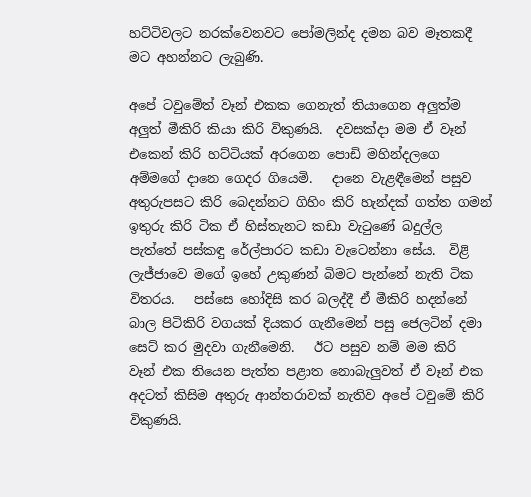හට්ටිවලට නරක්වෙනවට පෝමලින්ද දමන බව මෑතකදී මට අහන්නට ලැබුණි.

අපේ ටවුමේත් වෑන් එකක ගෙනැත් තියාගෙන අලුත්ම අලුත් මීකිරි කියා කිරි විකුණයි.  දවසක්දා මම ඒ වෑන් එකෙන් කිරි හට්ටියක් අරගෙන පොඩි මහින්දලගෙ අම්මගේ දානෙ ගෙදර ගියෙමි.   දානෙ වැළඳීමෙන් පසුව අතුරුපසට කිරි බෙදන්නට ගිහිං කිරි හැන්දක් ගත්ත ගමන් ඉතුරු කිරි ටික ඒ හිස්තැනට කඩා වැටුණේ බදුල්ල පැත්තේ පස්කඳු රේල්පාරට කඩා වැටෙන්නා සේය.  විළි ලැජ්ජාවෙ මගේ ඉහේ උකුණන් බිමට පැන්නේ නැති ටික විතරය.   පස්සෙ හෝදිසි කර බලද්දී ඒ මීකිරි හදන්නේ බාල පිටිකිරි වගයක් දියකර ගැනීමෙන් පසු ජෙලටින් දමා  සෙට් කර මුදවා ගැනීමෙනි.   ඊට පසුව නම් මම කිරි  වෑන් එක තියෙන පැත්ත පළාත නොබැලුවත් ඒ වෑන් එක අදටත් කිසිම අතුරු ආන්තරාවක් නැතිව අපේ ටවුමේ කිරි විකුණයි.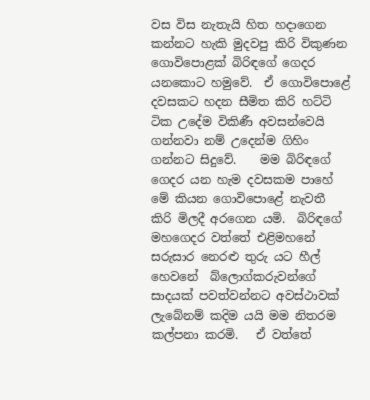වස විස නැතැයි හිත හදාගෙන කන්නට හැකි මුදවපු කිරි විකුණන ගොවිපොළක් බිරිඳගේ ගෙදර යනකොට හමුවේ.  ඒ ගොවිපොළේ දවසකට හදන සීමිත කිරි හට්ටි ටික උදේම විකිණී අවසන්වෙයි  ගන්නවා නම් උදෙන්ම ගිහිං ගන්නට සිදුවේ.    මම බිරිඳගේ ගෙදර යන හැම දවසකම පාහේ මේ කියන ගොවිපොළේ නැවතී කිරි මිලදී අරගෙන යමි.  බිරිඳගේ මහගෙදර වත්තේ එළිමහනේ සරුසාර නෙරළු තුරු යට හීල් හෙවනේ  බ්ලොග්කරුවන්ගේ සාදයක් පවත්වන්නට අවස්ථාවක් ලැබේනම් කදිම යයි මම නිතරම කල්පනා කරමි.   ඒ වත්තේ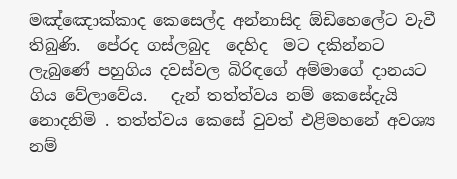මඤ්ඤොක්කාද කෙසෙල්ද අන්නාසිද ඕඩිහෙලේට වැවී තිබුණි.  පේරද ගස්ලබුද  දෙහිද  මට දකින්නට ලැබුණේ පහුගිය දවස්වල බිරිඳගේ අම්මාගේ දානයට ගිය වේලාවේය.   දැන් තත්ත්වය නම් කෙසේදැයි නොදනිමි . තත්ත්වය කෙසේ වුවත් එළිමහනේ අවශ්‍ය නම්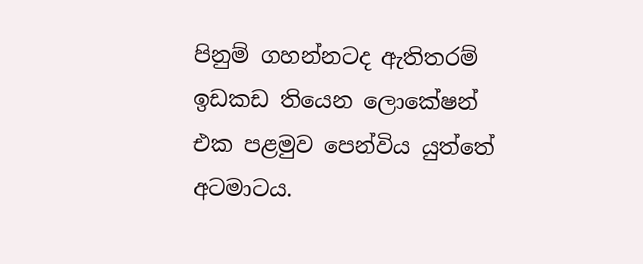පිනුම් ගහන්නටද ඇතිතරම් ඉඩකඩ තියෙන ලොකේෂන් එක පළමුව පෙන්විය යුත්තේ අටමාටය.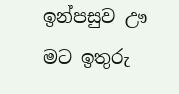ඉන්පසුව ඌ මට ඉතුරු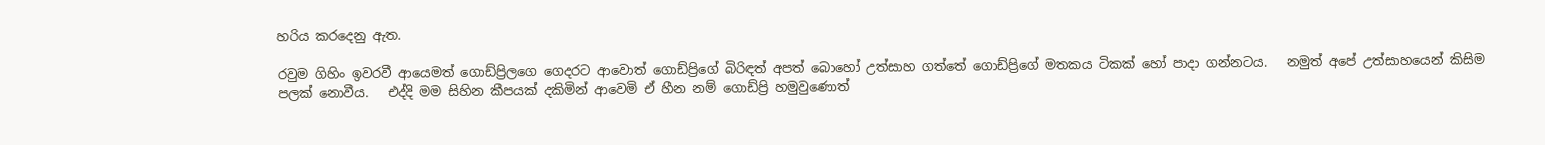හරිය කරදෙනු ඇත.

රවුම ගිහිං ඉවරවී ආයෙමත් ගොඩ්ප්‍රිලගෙ ගෙදරට ආවොත් ගොඩ්ප්‍රිගේ බිරිඳත් අපත් බොහෝ උත්සාහ ගත්තේ ගොඩ්ප්‍රිගේ මතකය ටිකක් හෝ පාදා ගන්නටය.   නමුත් අපේ උත්සාහයෙන් කිසිම පලක් නොවීය.   එද්දි මම සිහින කීපයක් දකිමින් ආවෙමි ඒ හීන නම් ගොඩ්ප්‍රි හමුවුණොත්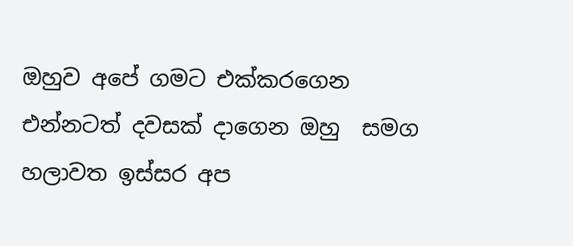ඔහුව අපේ ගමට එක්කරගෙන එන්නටත් දවසක් දාගෙන ඔහු  සමග හලාවත ඉස්සර අප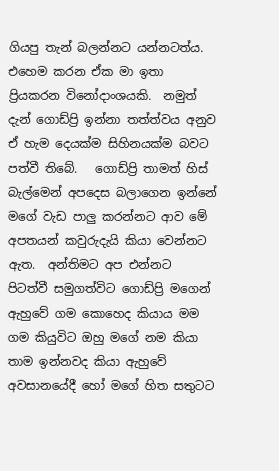ගියපු තැන් බලන්නට යන්නටත්ය.   එහෙම කරන ඒක මා ඉතා ප්‍රියකරන විනෝදාංශයකි.  නමුත් දැන් ගොඩ්ප්‍රි ඉන්නා තත්ත්වය අනුව ඒ හැම දෙයක්ම සිහිනයක්ම බවට පත්වී තිබේ.   ගොඩ්ප්‍රි තාමත් හිස් බැල්මෙන් අපදෙස බලාගෙන ඉන්නේ මගේ වැඩ පාලු කරන්නට ආව මේ අපතයන් කවුරුදැයි කියා වෙන්නට ඇත.  අන්තිමට අප එන්නට පිටත්වී සමුගත්විට ගොඩ්ප්‍රි මගෙන් ඇහුවේ ගම කොහෙද කියාය මම ගම කියුවිට ඔහු මගේ නම කියා තාම ඉන්නවද කියා ඇහුවේ අවසානයේදී හෝ මගේ හිත සතුටට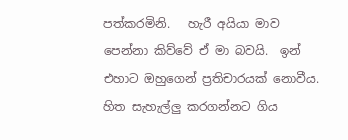පත්කරමිනි.   හැරී අයියා මාව පෙන්නා කිව්වේ ඒ මා බවයි.  ඉන් එහාට ඔහුගෙන් ප්‍රතිචාරයක් නොවීය.   හිත සැහැල්ලු කරගන්නට ගිය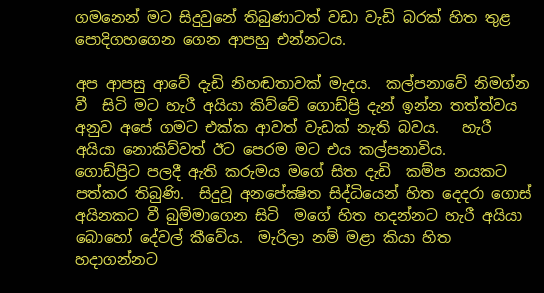ගමනෙන් මට සිදුවුනේ තිබුණාටත් වඩා වැඩි බරක් හිත තුළ පොදිගහගෙන ගෙන ආපහු එන්නටය.

අප ආපසු ආවේ දැඩි නිහඬතාවක් මැදය.  කල්පනාවේ නිමග්න වී  සිටි මට හැරී අයියා කිව්වේ ගොඩ්ප්‍රි දැන් ඉන්න තත්ත්වය අනුව අපේ ගමට එක්ක ආවත් වැඩක් නැති බවය.   හැරී අයියා නොකිව්වත් ඊට පෙරම මට එය කල්පනාවිය.    ගොඩ්ප්‍රිට පලදී ඇති කරුමය මගේ සිත දැඩි  කම්ප නයකට  පත්කර තිබුණි.  සිදුවූ අනපේක්‍ෂිත සිද්ධියෙන් හිත දෙදරා ගොස් අයිනකට වී බුම්මාගෙන සිටි  මගේ හිත හදන්නට හැරී අයියා බොහෝ දේවල් කීවේය.  මැරිලා නම් මළා කියා හිත හදාගන්නට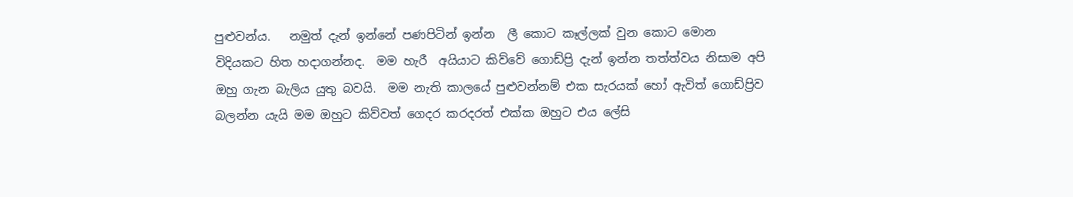පුළුවන්ය.   නමුත් දැන් ඉන්නේ පණපිටින් ඉන්න  ලී කොට කෑල්ලක් වුන කොට මොන විදියකට හිත හදාගන්නද.  මම හැරී  අයියාට කිව්වේ ගොඩ්ප්‍රි දැන් ඉන්න තත්ත්වය නිසාම අපි ඔහු ගැන බැලිය යුතු බවයි.  මම නැති කාලයේ පුළුවන්නම් එක සැරයක් හෝ ඇවිත් ගොඩ්ප්‍රිව බලන්න යැයි මම ඔහුට කිව්වත් ගෙදර කරදරත් එක්ක ඔහුට එය ලේසි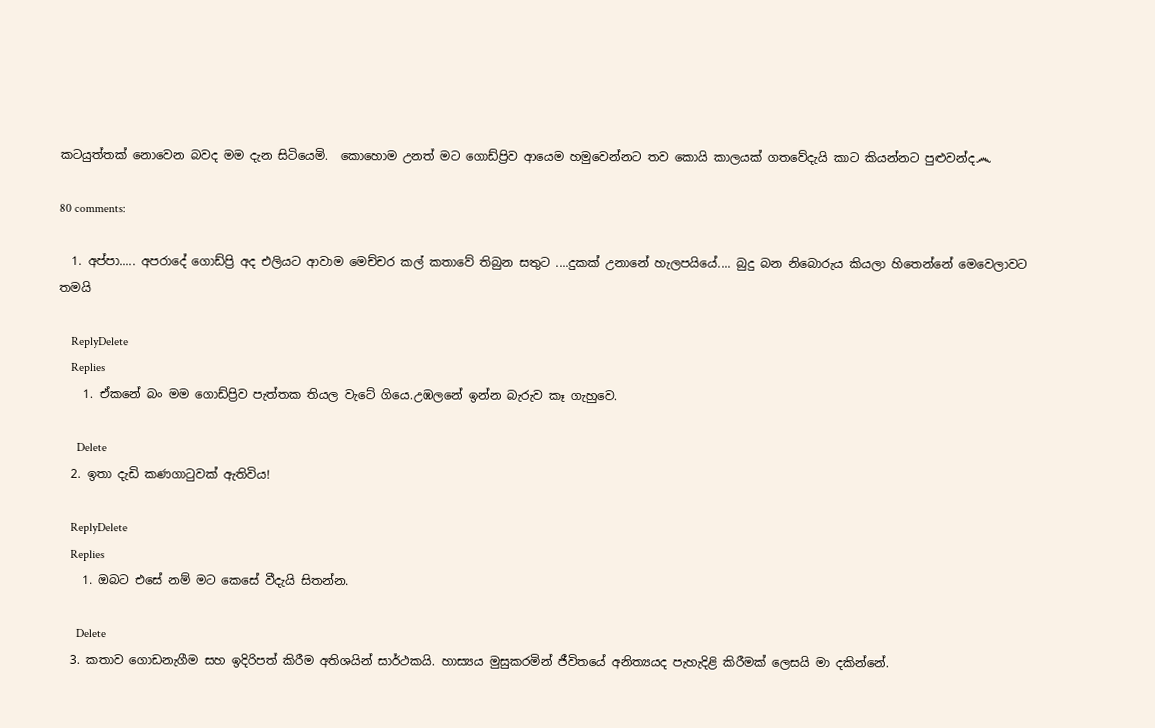කටයුත්තක් නොවෙන බවද මම දැන සිටියෙමි.  කොහොම උනත් මට ගොඩ්ප්‍රිව ආයෙම හමුවෙන්නට තව කොයි කාලයක් ගතවේදැයි කාට කියන්නට පුළුවන්ද෴

80 comments:

  1. අප්පා..... අපරාදේ ගොඩ්ප්‍රි අද එලියට ආවාම මෙච්චර කල් කතාවේ තිබුන සතුට ....දුකක් උනානේ හැලපයියේ.... බුදු බන නිබොරුය කියලා හිතෙන්නේ මෙවෙලාවට තමයි

    ReplyDelete
    Replies
    1. ඒකනේ බං මම ගොඩ්ප්‍රිව පැත්තක තියල වැටේ ගියෙ.උඹලනේ ඉන්න බැරුව කෑ ගැහුවෙ.

      Delete
  2. ඉතා දැඩි කණගාටුවක් ඇතිවිය!

    ReplyDelete
    Replies
    1. ඔබට එසේ නම් මට කෙසේ වීදැයි සිතන්න.

      Delete
  3. කතාව ගොඩනැගීම සහ ඉදිරිපත් කිරීම අතිශයින් සාර්ථකයි. හාස්‍යය මුසුකරමින් ජීවිතයේ අනිත්‍යයද පැහැදිළි කිරීමක් ලෙසයි මා දකින්නේ.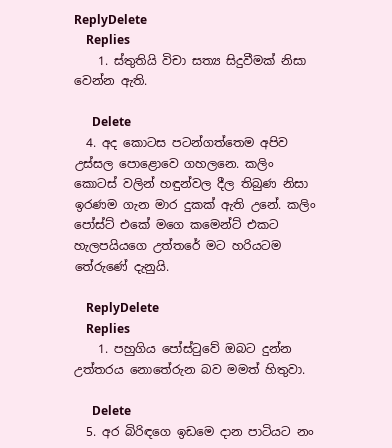ReplyDelete
    Replies
    1. ස්තුතියි විචා සත්‍ය සිදුවීමක් නිසා වෙන්න ඇති.

      Delete
  4. අද කොටස පටන්ගත්තෙම අපිව උස්සල පොළොවෙ ගහලනෙ. කලිං කොටස් වලින් හඳුන්වල දීල තිබුණ නිසා ඉරණම ගැන මාර දුකක් ඇති උනේ. කලිං පෝස්ට් එකේ මගෙ කමෙන්ට් එකට හැලපයියගෙ උත්තරේ මට හරියටම තේරුණේ දැනුයි.

    ReplyDelete
    Replies
    1. පහුගිය පෝස්ටුවේ ඔබට දුන්න උත්තරය නොතේරුන බව මමත් හිතුවා.

      Delete
  5. අර බිරිඳගෙ ඉඩමෙ දාන පාටියට නං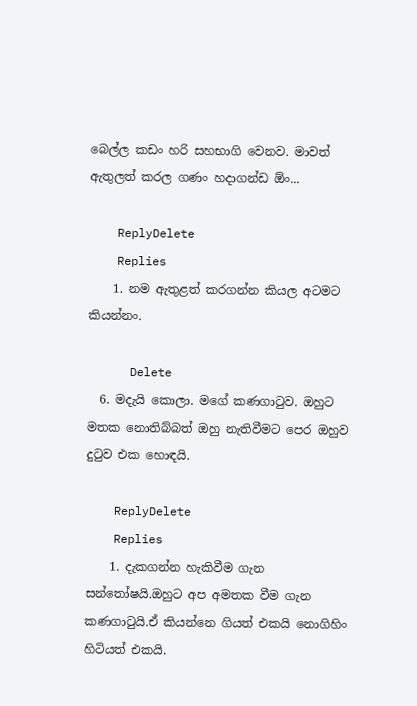බෙල්ල කඩං හරි සහභාගි වෙනව. මාවත් ඇතුලත් කරල ගණං හදාගන්ඩ ඕං...

    ReplyDelete
    Replies
    1. නම ඇතුළත් කරගන්න කියල අටමට කියන්නං.

      Delete
  6. මදැයි කොලා. මගේ කණගාටුව. ඔහුට මතක නොතිබ්බත් ඔහු නැතිවීමට පෙර ඔහුව දුටුව එක හොඳයි.

    ReplyDelete
    Replies
    1. දැකගන්න හැකිවීම ගැන සන්තෝෂයි.ඔහුට අප අමතක වීම ගැන කණගාටුයි.ඒ කියන්නෙ ගියත් එකයි නොගිහිං හිටියත් එකයි.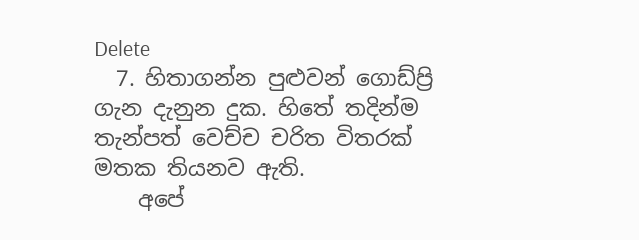Delete
  7. හිතාගන්න පුළුවන් ගොඩ්ප්‍රි ගැන දැනුන දුක. හිතේ තදින්ම තැන්පත් වෙච්ච චරිත විතරක් මතක තියනව ඇති.
    අපේ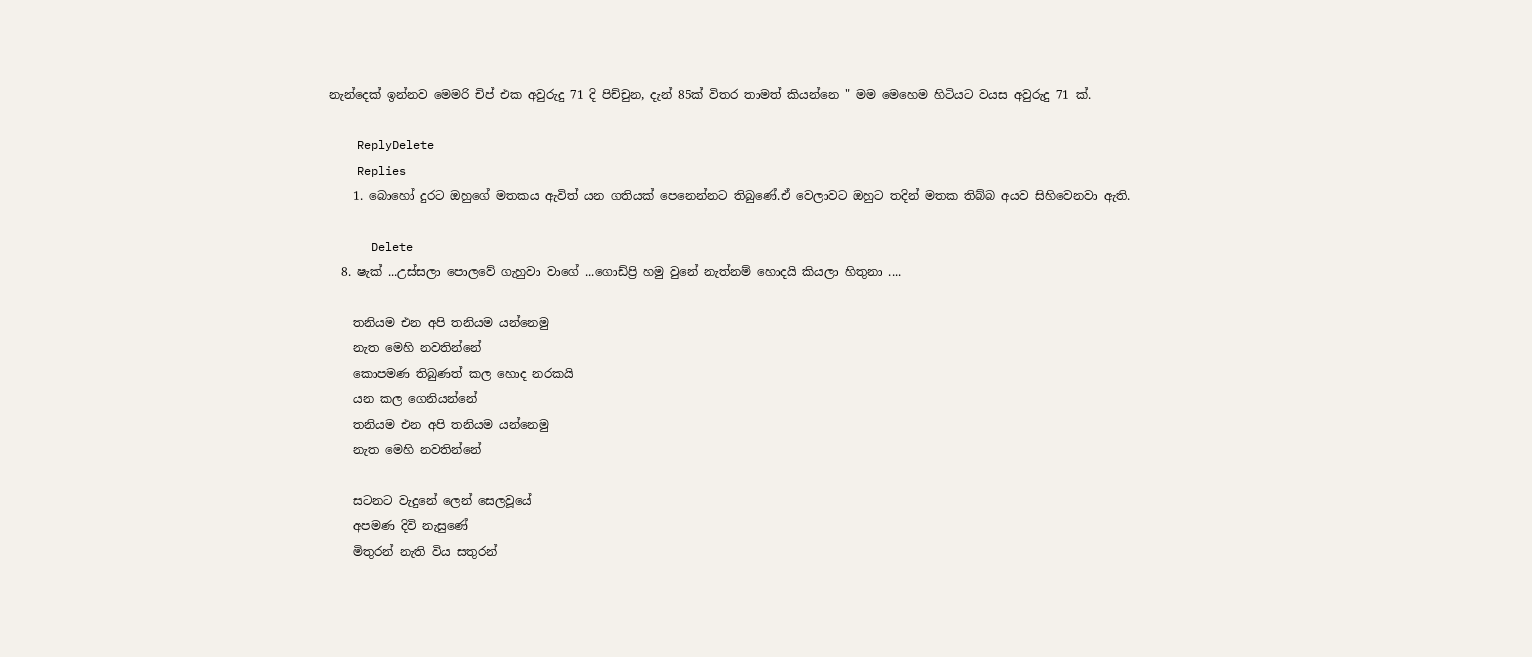නැන්දෙක් ඉන්නව මෙමරි චිප් එක අවුරුදු 71 දි පිච්චුන, දැන් 85ක් විතර තාමත් කියන්නෙ " මම මෙහෙම හිටියට වයස අවුරුදු 71 ක්.

    ReplyDelete
    Replies
    1. බොහෝ දුරට ඔහුගේ මතකය ඇවිත් යන ගතියක් පෙනෙන්නට තිබුණේ.ඒ වෙලාවට ඔහුට තදින් මතක තිබ්බ අයව සිහිවෙනවා ඇති.

      Delete
  8. ෂැක් ...උස්සලා පොලවේ ගැහුවා වාගේ ...ගොඩ්ප්‍රි හමු වුනේ නැත්නම් හොදයි කියලා හිතුනා ....

    තනියම එන අපි තනියම යන්නෙමු
    නැත මෙහි නවතින්නේ
    කොපමණ තිබුණත් කල හොද නරකයි
    යන කල ගෙනියන්නේ
    තනියම එන අපි තනියම යන්නෙමු
    නැත මෙහි නවතින්නේ

    සටනට වැදුනේ ලෙන් සෙලවූයේ
    අපමණ දිවි නැසුණේ
    මිතුරන් නැති විය සතුරන්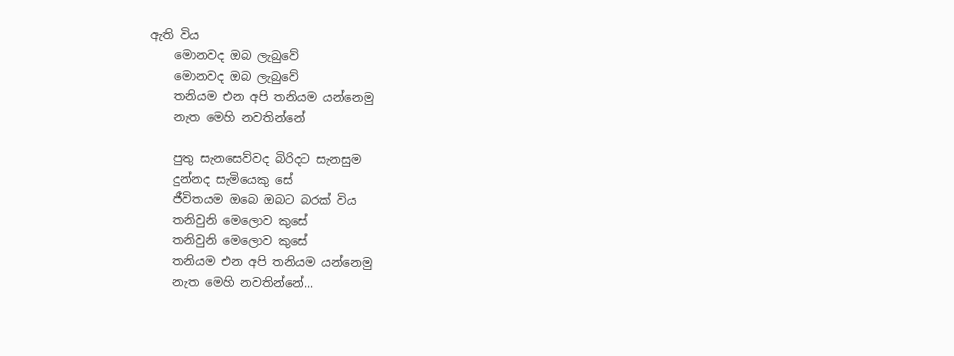ඇති විය
    මොනවද ඔබ ලැබුවේ
    මොනවද ඔබ ලැබුවේ
    තනියම එන අපි තනියම යන්නෙමු
    නැත මෙහි නවතින්නේ

    පුතු සැනසෙව්වද බිරිදට සැනසුම
    දුන්නද සැමියෙකු සේ
    ජීවිතයම ඔබෙ ඔබට බරක් විය
    තනිවුනි මෙලොව කුසේ
    තනිවුනි මෙලොව කුසේ
    තනියම එන අපි තනියම යන්නෙමු
    නැත මෙහි නවතින්නේ...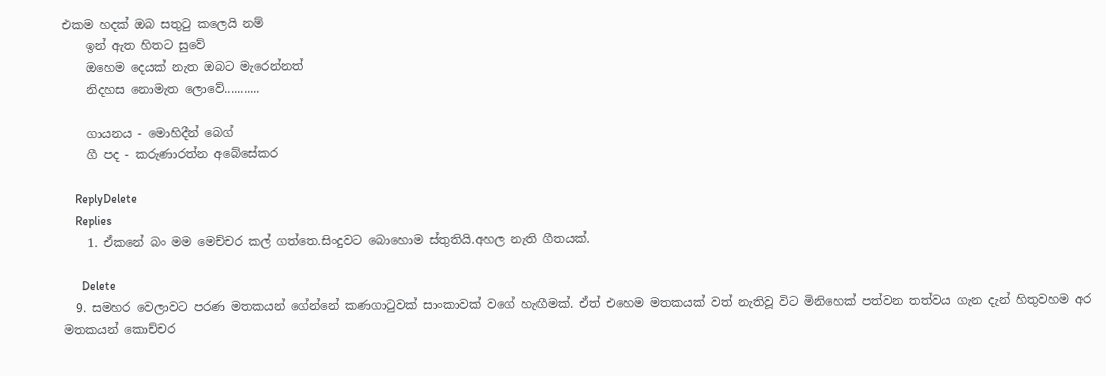එකම හදක් ඔබ සතුටු කලෙයි නම්
    ඉන් ඇත හිතට සුවේ
    ඔහෙම දෙයක් නැත ඔබට මැරෙන්නත්
    නිදහස නොමැත ලොවේ...........

    ගායනය - මොහිදීන් බෙග්
    ගී පද - කරුණාරත්න අබේසේකර

    ReplyDelete
    Replies
    1. ඒකනේ බං මම මෙච්චර කල් ගත්තෙ.සිංදුවට බොහොම ස්තුතියි.අහල නැති ගීතයක්.

      Delete
  9. සමහර වෙලාවට පරණ මතකයන් ගේන්නේ කණගාටුවක් සාංකාවක් වගේ හැඟීමක්. ඒත් එහෙම මතකයක් වත් නැතිවූ විට මිනිහෙක් පත්වන තත්වය ගැන දැන් හිතුවහම අර මතකයන් කොච්චර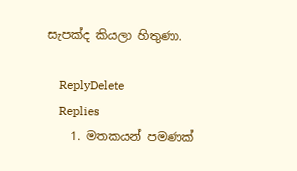සැපක්ද කියලා හිතුණා.

    ReplyDelete
    Replies
    1. මතකයන් පමණක්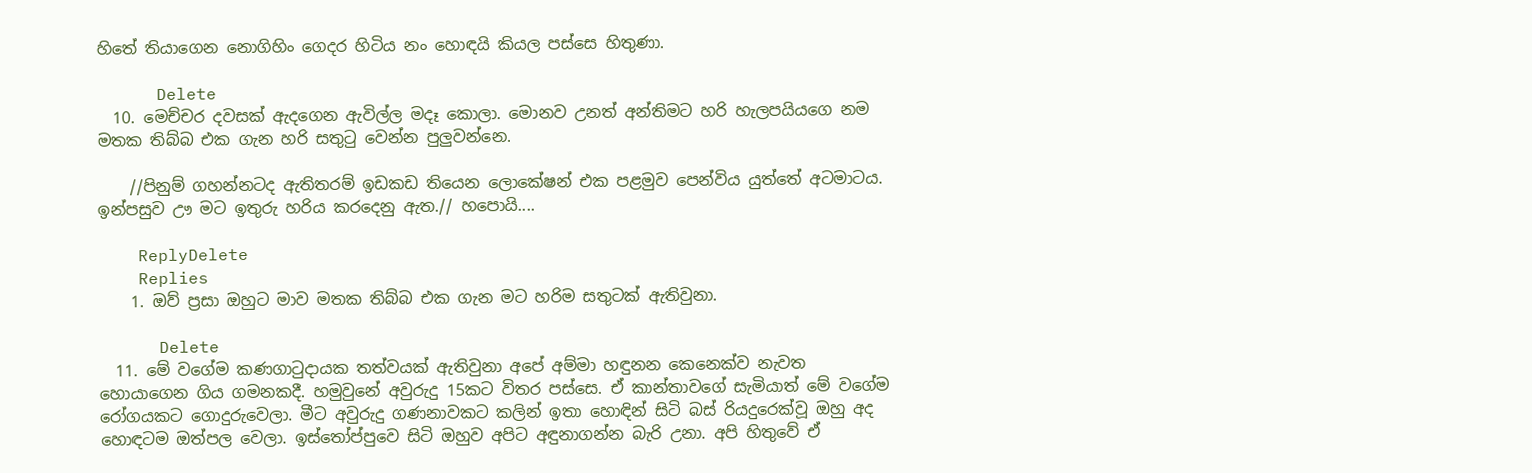හිතේ තියාගෙන නොගිහිං ගෙදර හිටිය නං හොඳයි කියල පස්සෙ හිතුණා.

      Delete
  10. මෙච්චර දවසක් ඇදගෙන ඇවිල්ල මදෑ කොලා. මොනව උනත් අන්තිමට හරි හැලපයියගෙ නම මතක තිබ්බ එක ගැන හරි සතුටු වෙන්න පුලුවන්නෙ.

    //පිනුම් ගහන්නටද ඇතිතරම් ඉඩකඩ තියෙන ලොකේෂන් එක පළමුව පෙන්විය යුත්තේ අටමාටය. ඉන්පසුව ඌ මට ඉතුරු හරිය කරදෙනු ඇත.// හපොයි....

    ReplyDelete
    Replies
    1. ඔව් ප්‍රසා ඔහුට මාව මතක තිබ්බ එක ගැන මට හරිම සතුටක් ඇතිවුනා.

      Delete
  11. මේ වගේම කණගාටුදායක තත්වයක් ඇතිවුනා අපේ අම්මා හඳුනන කෙනෙක්ව නැවත හොයාගෙන ගිය ගමනකදී. හමුවුනේ අවුරුදු 15කට විතර පස්සෙ. ඒ කාන්තාවගේ සැමියාත් මේ වගේම රෝගයකට ගොදුරුවෙලා. මීට අවුරුදු ගණනාවකට කලින් ඉතා හොඳින් සිටි බස් රියදුරෙක්වූ ඔහු අද හොඳටම ඔත්පල වෙලා. ඉස්තෝප්පුවෙ සිටි ඔහුව අපිට අඳුනාගන්න බැරි උනා. අපි හිතුවේ ඒ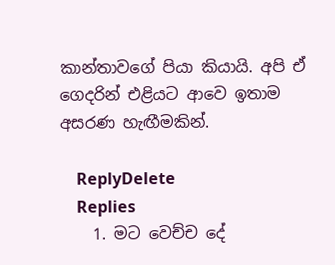කාන්තාවගේ පියා කියායි. අපි ඒ ගෙදරින් එළියට ආවෙ ඉතාම අසරණ හැඟීමකින්.

    ReplyDelete
    Replies
    1. මට වෙච්ච දේ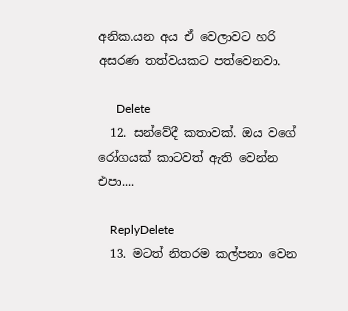අනික.යන අය ඒ වෙලාවට හරි අසරණ තත්වයකට පත්වෙනවා.

      Delete
  12. සන්වේදී කතාවක්. ඔය වගේ රෝගයක් කාටවත් ඇති වෙන්න එපා....

    ReplyDelete
  13. මටත් නිතරම කල්පනා වෙන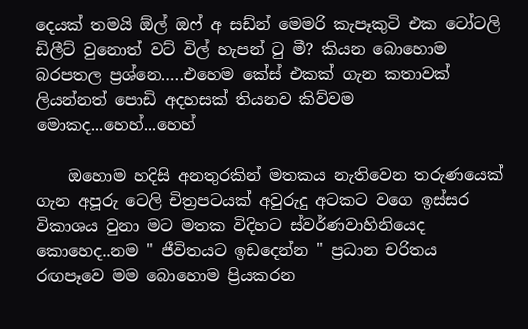දෙයක් තමයි ඕල් ඔෆ් අ සඩ්න් මෙමරි කැපෑකුටි එක ටෝටලි ඩිලීට් වුනොත් වට් විල් හැපන් ටු මී? කියන බොහොම බරපතල ප්‍රශ්නෙ…..එහෙම කේස් එකක් ගැන කතාවක් ලියන්නත් පොඩි අදහසක් තියනව කිව්වම මොකද...හෙහ්...හෙහ්

    ඔහොම හදිසි අනතුරකින් මතකය නැතිවෙන තරුණයෙක් ගැන අපූරු ටෙලි චිත්‍රපටයක් අවුරුදු අටකට වගෙ ඉස්සර විකාශය වුනා මට මතක විදිහට ස්වර්ණවාහිනියෙද කොහෙද..නම " ජීවිතයට ඉඩදෙන්න " ප්‍රධාන චරිතය රඟපෑවෙ මම බොහොම ප්‍රියකරන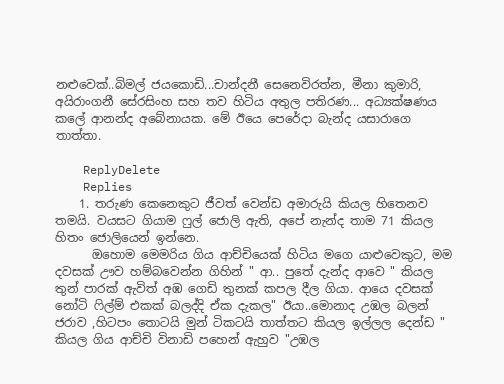නළුවෙක්..බිමල් ජයකොඩි...චාන්දනී සෙනෙවිරත්න, මීනා කුමාරි, අයිරාංගනී සේරසිංහ සහ තව හිටිය අතුල පතිරණ... අධ්‍යක්ෂණය කලේ ආනන්ද අබේනායක. මේ ඊයෙ පෙරේදා බැන්ද යසාරාගෙ තාත්තා.

    ReplyDelete
    Replies
    1. තරුණ කෙනෙකුට ජීවත් වෙන්ඩ අමාරුයි කියල හිතෙනව තමයි. වයසට ගියාම ෆුල් ජොලි ඇති, අපේ නැන්ද තාම 71 කියල හිතං ජොලියෙන් ඉන්නෙ.
      ඔහොම මෙමරිය ගිය ආච්චියෙක් හිටිය මගෙ යාළුවෙකුට, මම දවසක් ඌව හම්බවෙන්න ගිහින් " ආ.. පුතේ දැන්ද ආවෙ " කියල තුන් පාරක් ඇවිත් අඹ ගෙඩි තුනක් කපල දීල ගියා. ආයෙ දවසක් නෝටි ෆිල්ම් එකක් බලද්දි ඒක දැකල" ඊයා..මොනාද උඹල බලන් ජරාව ,හිටපං තොටයි මුන් ටිකටයි තාත්තට කියල ඉල්ලල දෙන්ඩ " කියල ගිය ආච්චි විනාඩි පහෙන් ඇහුව "උඹල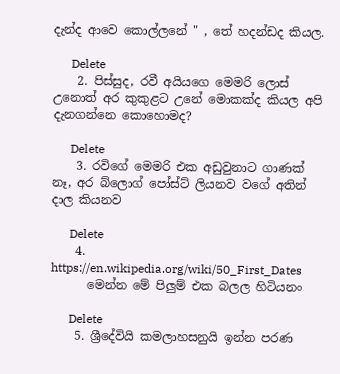දැන්ද ආවෙ කොල්ලනේ " , තේ හදන්ඩද කියල.

      Delete
    2. පිස්සුද, රවී අයියගෙ මෙමරි ලොස් උනොත් අර කුකුළට උනේ මොකක්ද කියල අපි දැනගන්නෙ කොහොමද?

      Delete
    3. රවිගේ මෙමරි එක අඩුවුනාට ගාණක් නෑ, අර බ්ලොග් පෝස්ට් ලියනව වගේ අතින් දාල කියනව

      Delete
    4. https://en.wikipedia.org/wiki/50_First_Dates
      මෙන්න මේ පිලුම් එක බලල හිටියනං

      Delete
    5. ශ්‍රීදේවියි කමලාහසනුයි ඉන්න පරණ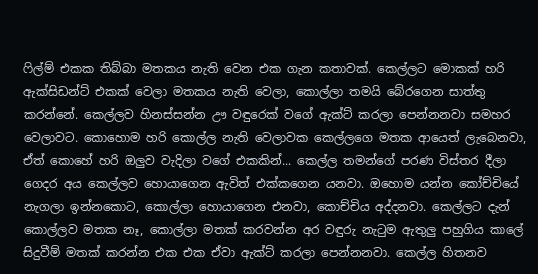ෆිල්ම් එකක තිබ්බා මතකය නැති වෙන එක ගැන කතාවක්. කෙල්ලට මොකක් හරි ඇක්සිඩන්ට් එකක් වෙලා මතකය නැති වෙලා, කොල්ලා තමයි බේරගෙන සාත්තු කරන්නේ. කෙල්ලව හිනස්සන්න ඌ වඳුරෙක් වගේ ඇක්ට් කරලා පෙන්නනවා සමහර වෙලාවට. කොහොම හරි කොල්ල නැති වෙලාවක කෙල්ලගෙ මතක ආයෙත් ලැබෙනවා, ඒත් කොහේ හරි ඔලුව වැදිලා වගේ එකකින්... කෙල්ල තමන්ගේ පරණ විස්තර දීලා ගෙදර අය කෙල්ලව හොයාගෙන ඇවිත් එක්කගෙන යනවා. ඔහොම යන්න කෝච්චියේ නැගලා ඉන්නකොට, කොල්ලා හොයාගෙන එනවා, කොච්චිය අද්දනවා. කෙල්ලට දැන් කොල්ලව මතක නෑ, කොල්ලා මතක් කරවන්න අර වඳුරු නැටුම ඇතුලු පහුගිය කාලේ සිදුවීම් මතක් කරන්න එක එක ඒවා ඇක්ට් කරලා පෙන්නනවා. කෙල්ල හිතනව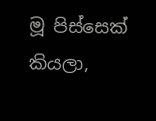මූ පිස්සෙක් කියලා,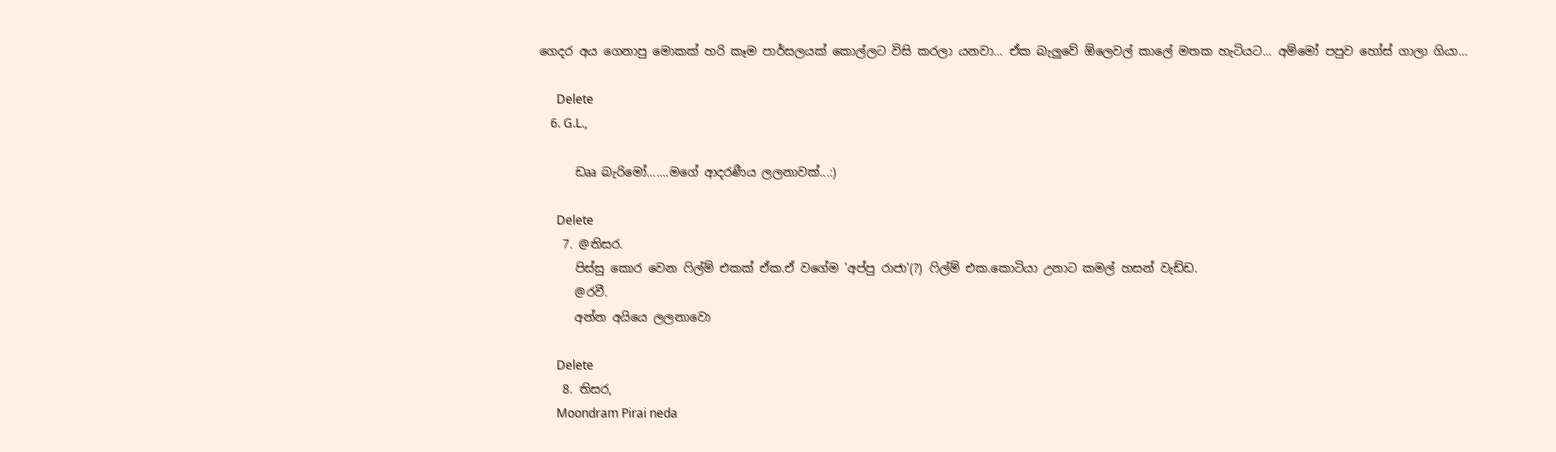ගෙදර අය ගෙනාපු මොකක් හරි කෑම පාර්සලයක් කොල්ලට විසි කරලා යනවා... ඒක බැලුවේ ඕලෙවල් කාලේ මතක හැටියට... අම්මෝ පපුව හෝස් ගාලා ගියා...

      Delete
    6. G.L.,

      ඩෲ බැරිමෝ.......මගේ ආදරණීය ලලනාවක්...:)

      Delete
    7. @තිසර.
      පිස්සු කොර වෙන ෆිල්ම් එකක් ඒක.ඒ වගේම 'අප්පු රාජා'(?) ෆිල්ම් එක.කොටියා උනාට කමල් හසන් වැඩ්ඩ.
      @රවී.
      අන්න අයියෙ ලලනාවො

      Delete
    8. තිසර,
      Moondram Pirai neda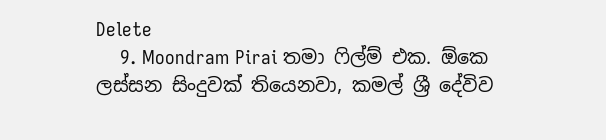Delete
    9. Moondram Pirai තමා ෆිල්ම් එක. ඕකෙ ලස්සන සිංදුවක් තියෙනවා, කමල් ශ්‍රී දේවිව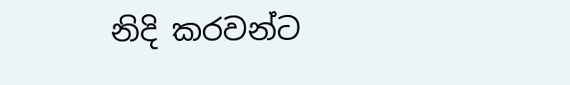නිදි කරවන්ට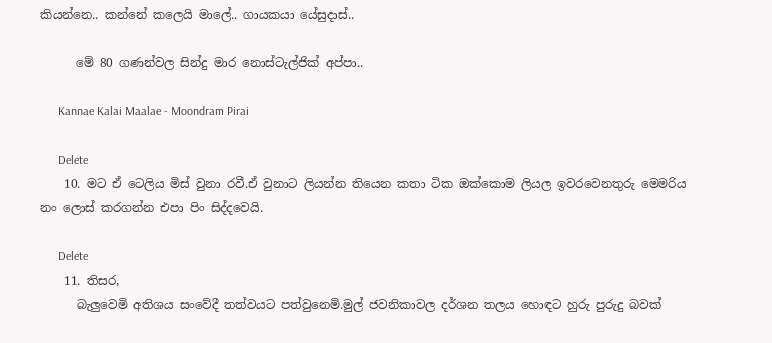කියන්නෙ.. කන්නේ කලෙයි මාලේ.. ගායකයා යේසුදාස්..

      මේ 80 ගණන්වල සින්දු මාර නොස්ටැල්ජික් අප්පා..

      Kannae Kalai Maalae - Moondram Pirai

      Delete
    10. මට ඒ ටෙලිය මිස් වුනා රවී.ඒ වුනාට ලියන්න තියෙන කතා ටික ඔක්කොම ලියල ඉවරවෙනතුරු මෙමරිය නං ලොස් කරගන්න එපා පිං සිද්දවෙයි.

      Delete
    11. තිසර,
      බැලුවෙමි අතිශය සංවේදී තත්වයට පත්වුනෙමි.මුල් ජවනිකාවල දර්ශන තලය හොඳට හුරු පුරුදු බවක්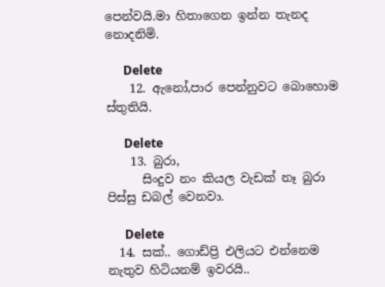පෙන්වයි.මා හිතාගෙන ඉන්න තැනද නොදනිමි.

      Delete
    12. ඇනෝ,පාර පෙන්නුවට බොහොම ස්තුතියි.

      Delete
    13. බුරා,
      සිංදුව නං කියල වැඩක් නෑ බුරා පිස්සු ඩබල් වෙනවා.

      Delete
  14. සක්.. ගොඩ්ප්‍රි එලියට එන්නෙම නැතුව හිටියනම් ඉවරයි..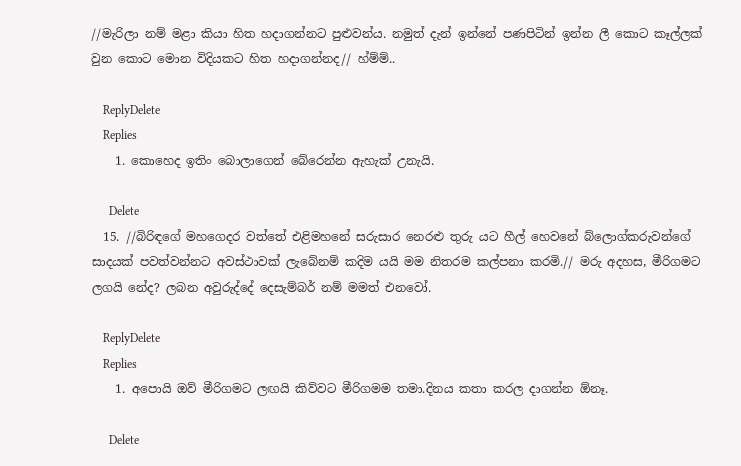//මැරිලා නම් මළා කියා හිත හදාගන්නට පුළුවන්ය. නමුත් දැන් ඉන්නේ පණපිටින් ඉන්න ලී කොට කෑල්ලක් වුන කොට මොන විදියකට හිත හදාගන්නද// හ්ම්ම්..

    ReplyDelete
    Replies
    1. කොහෙද ඉතිං බොලාගෙන් බේරෙන්න ඇහැක් උනැයි.

      Delete
  15. //බිරිඳගේ මහගෙදර වත්තේ එළිමහනේ සරුසාර නෙරළු තුරු යට හීල් හෙවනේ බ්ලොග්කරුවන්ගේ සාදයක් පවත්වන්නට අවස්ථාවක් ලැබේනම් කදිම යයි මම නිතරම කල්පනා කරමි.// මරු අදහස, මීරිගමට ලගයි නේද? ලබන අවුරුද්දේ දෙසැම්බර් නම් මමත් එනවෝ.

    ReplyDelete
    Replies
    1. අපොයි ඔව් මීරිගමට ලඟයි කිව්වට මීරිගමම තමා.දිනය කතා කරල දාගන්න ඕනෑ.

      Delete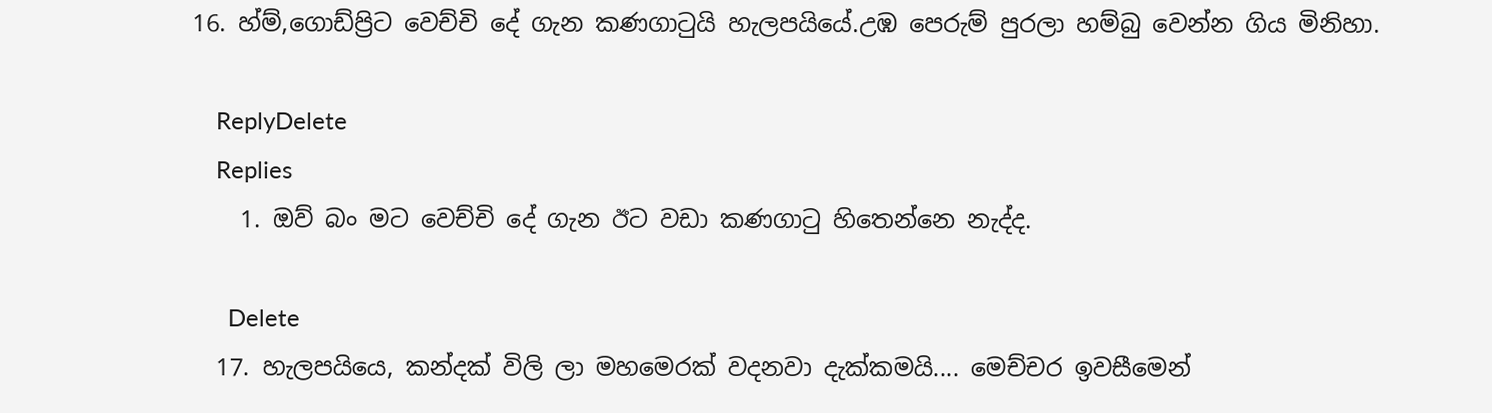16. හ්ම්,ගොඩ්ප්‍රිට වෙච්චි දේ ගැන කණගාටුයි හැලපයියේ.උඹ පෙරුම් පුරලා හම්බු වෙන්න ගිය මිනිහා.

    ReplyDelete
    Replies
    1. ඔව් බං මට වෙච්චි දේ ගැන ඊට වඩා කණගාටු හිතෙන්නෙ නැද්ද.

      Delete
  17. හැලපයියෙ, කන්දක් විලි ලා මහමෙරක් වදනවා දැක්කමයි.... මෙච්චර ඉවසීමෙන්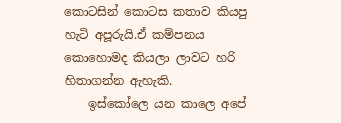කොටසින් කොටස කතාව කියපු හැටි අපූරුයි.ඒ කම්පනය කොහොමද කියලා ලාවට හරි හිතාගන්න ඇහැකි.
    ඉස්කෝලෙ යන කාලෙ අපේ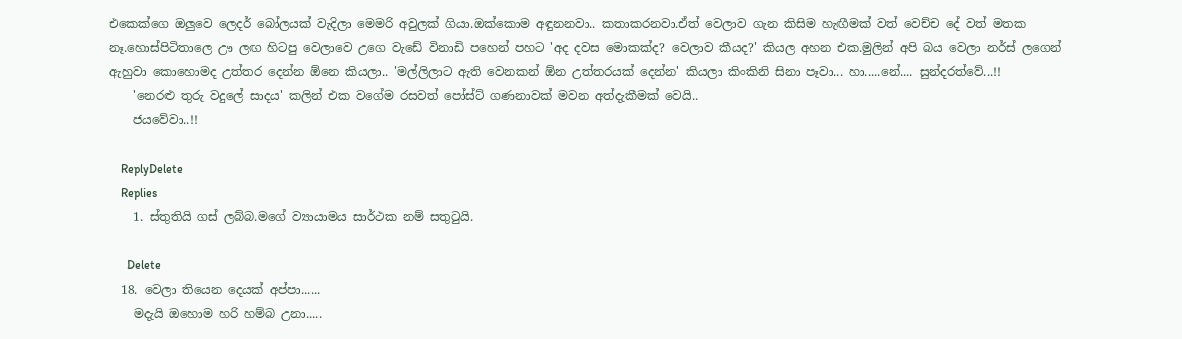එකෙක්ගෙ ඔලුවෙ ලෙදර් බෝලයක් වැදිලා මෙමරි අවුලක් ගියා.ඔක්කොම අඳුනනවා.. කතාකරනවා.ඒත් වෙලාව ගැන කිසිම හැඟීමක් වත් වෙච්ච දේ වත් මතක නෑ.හොස්පිටිතාලෙ ඌ ලඟ හිටපු වෙලාවෙ උගෙ වැඩේ විනාඩි පහෙන් පහට 'අද දවස මොකක්ද? වෙලාව කීයද?' කියල අහන එක.මුලින් අපි බය වෙලා නර්ස් ලගෙන් ඇහුවා කොහොමද උත්තර දෙන්න ඕනෙ කියලා.. 'මල්ලිලාට ඇති වෙනකන් ඕන උත්තරයක් දෙන්න' කියලා කිංකිනි සිනා පෑවා... හා.....නේ.... සුන්දරත්වේ...!!
    'නෙරළු තුරු වදුලේ සාදය' කලින් එක වගේම රසවත් පෝස්ට් ගණනාවක් මවන අත්දැකීමක් වෙයි..
    ජයවේවා..!!

    ReplyDelete
    Replies
    1. ස්තුතියි ගස් ලබ්බ.මගේ ව්‍යායාමය සාර්ථක නම් සතුටුයි.

      Delete
  18. වෙලා තියෙන දෙයක් අප්පා......
    මදැයි ඔහොම හරි හම්බ උනා.....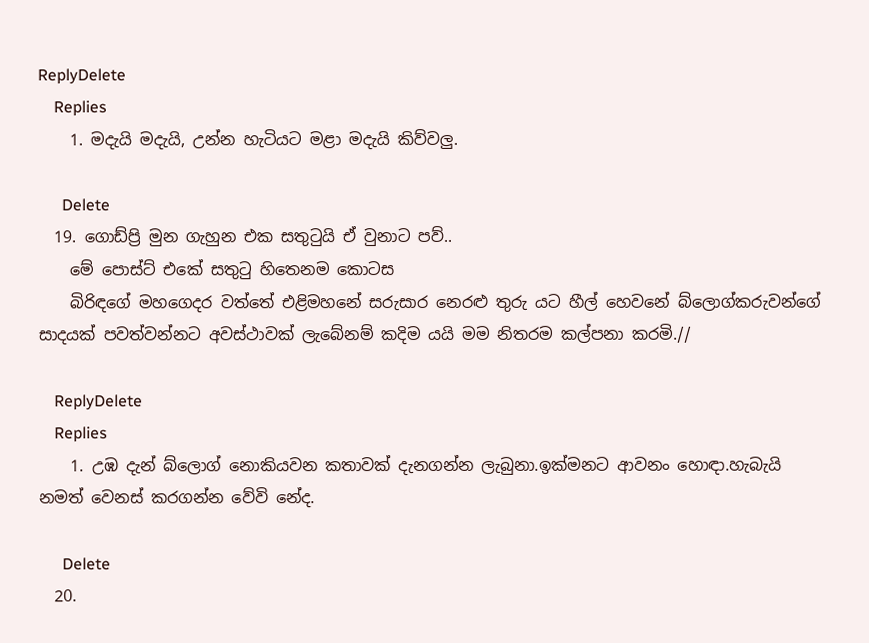ReplyDelete
    Replies
    1. මදැයි මදැයි, උන්න හැටියට මළා මදැයි කිව්වලු.

      Delete
  19. ගොඩ්ප්‍රි මුන ගැහුන එක සතුටුයි ඒ වුනාට පව්..
    මේ පොස්ට් එකේ සතුටු හිතෙනම කොටස
    බිරිඳගේ මහගෙදර වත්තේ එළිමහනේ සරුසාර නෙරළු තුරු යට හීල් හෙවනේ බ්ලොග්කරුවන්ගේ සාදයක් පවත්වන්නට අවස්ථාවක් ලැබේනම් කදිම යයි මම නිතරම කල්පනා කරමි.//

    ReplyDelete
    Replies
    1. උඹ දැන් බ්ලොග් නොකියවන කතාවක් දැනගන්න ලැබුනා.ඉක්මනට ආවනං හොඳා.හැබැයි නමත් වෙනස් කරගන්න වේවි නේද.

      Delete
  20.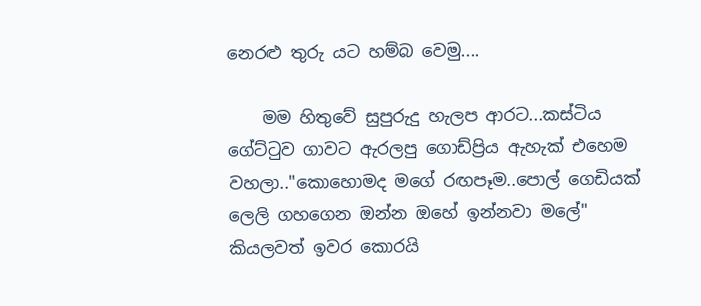නෙරළු තුරු යට හම්බ වෙමු....

    මම හිතුවේ සුපුරුදු හැලප ආරට...කස්ටිය ගේට්ටුව ගාවට ඇරලපු ගොඩ්ප්‍රිය ඇහැක් එහෙම වහලා.."කොහොමද මගේ රඟපෑම..පොල් ගෙඩියක් ලෙලි ගහගෙන ඔන්න ඔහේ ඉන්නවා මලේ" කියලවත් ඉවර කොරයි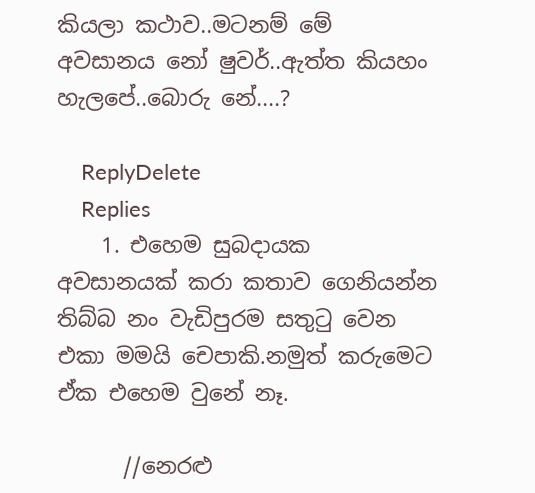කියලා කථාව..මටනම් මේ අවසානය නෝ ෂුවර්..ඇත්ත කියහං හැලපේ..බොරු නේ....?

    ReplyDelete
    Replies
    1. එහෙම සුබදායක අවසානයක් කරා කතාව ගෙනියන්න තිබ්බ නං වැඩිපුරම සතුටු වෙන එකා මමයි චෙපාකි.නමුත් කරුමෙට ඒක එහෙම වුනේ නෑ.

      //නෙරළු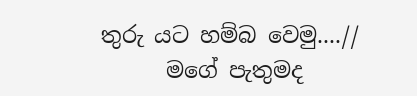තුරු යට හම්බ වෙමු....//
      මගේ පැතුමද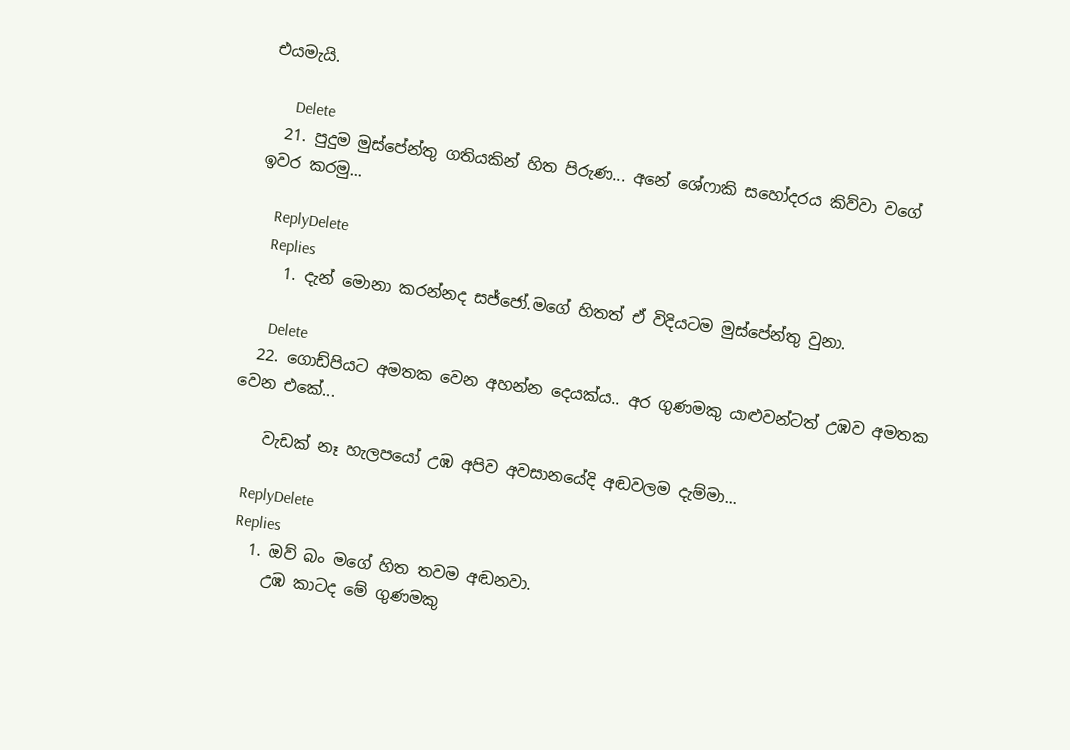එයමැයි.

      Delete
  21. පුදුම මුස්පේන්තු ගතියකින් හිත පිරුණ... අනේ ශේෆාකි සහෝදරය කිව්වා වගේ ඉවර කරමු...

    ReplyDelete
    Replies
    1. දැන් මොනා කරන්නද සජ්ජෝ.මගේ හිතත් ඒ විදියටම මුස්පේන්තු වුනා.

      Delete
  22. ගොඩ්පියට අමතක වෙන අහන්න දෙයක්ය.. අර ගුණමකු යාළුවන්ටත් උඹව අමතක වෙන එකේ...

    වැඩක් නෑ හැලපයෝ උඹ අපිව අවසානයේදි අඬවලම දැම්මා...

    ReplyDelete
    Replies
    1. ඔව් බං මගේ හිත තවම අඬනවා.
      උඹ කාටද මේ ගුණමකු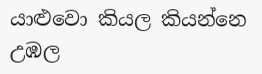යාළුවො කියල කියන්නෙ උඹල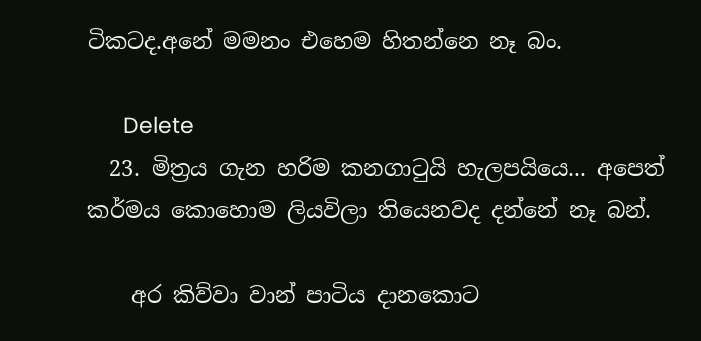ටිකටද.අනේ මමනං එහෙම හිතන්නෙ නෑ බං.

      Delete
  23. මිත්‍රය ගැන හරිම කනගාටුයි හැලපයියෙ... අපෙත් කර්මය කොහොම ලියවිලා තියෙනවද දන්නේ නෑ බන්.

    අර කිව්වා වාන් පාටිය දානකොට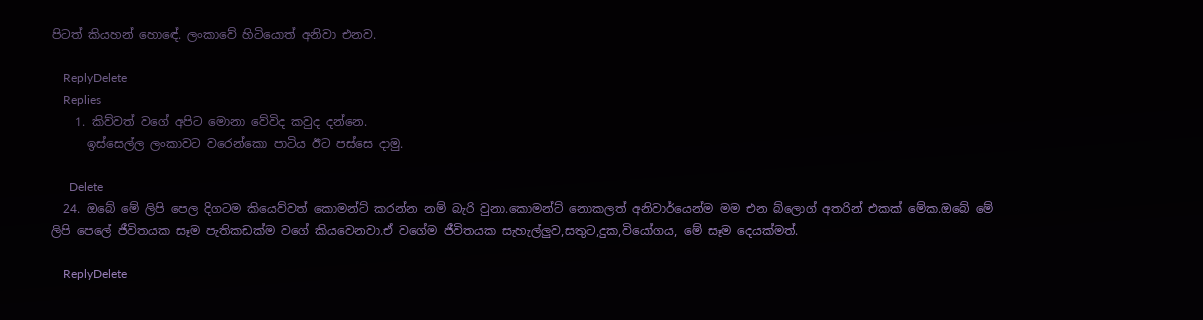පිටත් කියහන් හොඳේ. ලංකාවේ හිටියොත් අනිවා එනව.

    ReplyDelete
    Replies
    1. කිව්වත් වගේ අපිට මොනා වේවිද කවුද දන්නෙ.
      ඉස්සෙල්ල ලංකාවට වරෙන්කො පාටිය ඊට පස්සෙ දාමු.

      Delete
  24. ඔබේ මේ ලිපි පෙල දිගටම කියෙව්වත් කොමන්ට් කරන්න නම් බැරි වුනා.කොමන්ට් නොකලත් අනිවාර්යෙන්ම මම එන බ්ලොග් අතරින් එකක් මේක.ඔබේ මේ ලිපි පෙලේ ජීවිතයක සෑම පැතිකඩක්ම වගේ කියවෙනවා.ඒ වගේම ජීවිතයක සැහැල්ලුව,සතුට,දුක,වියෝගය, මේ සෑම දෙයක්මත්.

    ReplyDelete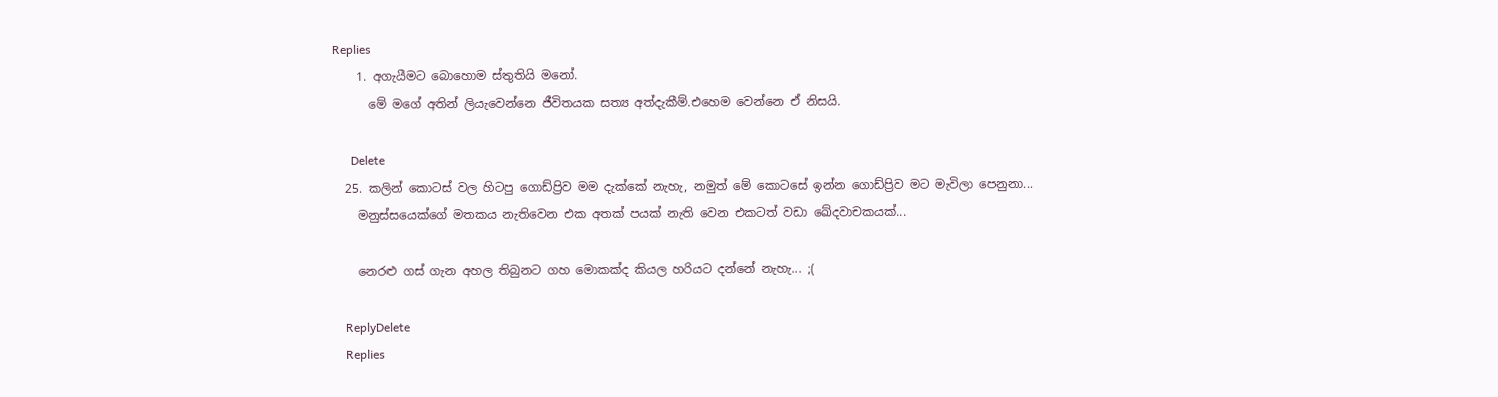Replies
    1. අගැයීමට බොහොම ස්තුතියි මනෝ.
      මේ මගේ අතින් ලියැවෙන්නෙ ජීවිතයක සත්‍ය අත්දැකීම්.එහෙම වෙන්නෙ ඒ නිසයි.

      Delete
  25. කලින් කොටස් වල හිටපු ගොඩ්ප්‍රිව මම දැක්කේ නැහැ, නමුත් මේ කොටසේ ඉන්න ගොඩ්ප්‍රිව මට මැවිලා පෙනුනා...
    මනුස්සයෙක්ගේ මතකය නැතිවෙන එක අතක් පයක් නැති වෙන එකටත් වඩා ඛේදවාචකයක්...

    නෙරළු ගස් ගැන අහල තිබුනට ගහ මොකක්ද කියල හරියට දන්නේ නැහැ... ;(

    ReplyDelete
    Replies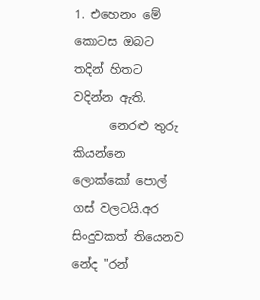1. එහෙනං මේ කොටස ඔබට තදින් හිතට වදින්න ඇති.
      නෙරළු තුරු කියන්නෙ ලොක්කෝ පොල් ගස් වලටයි.අර සිංදුවකත් තියෙනව නේද "රන්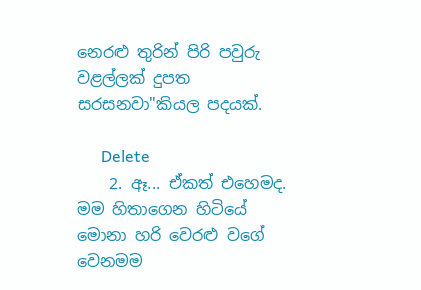නෙරළු තුරින් පිරි පවුරු වළල්ලක් දුපත සරසනවා"කියල පදයක්.

      Delete
    2. ඈ... ඒකත් එහෙමද. මම හිතාගෙන හිටියේ මොනා හරි වෙරළු වගේ වෙනමම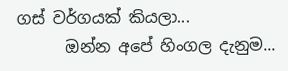ගස් වර්ගයක් කියලා...
      ඔන්න අපේ හිංගල දැනුම...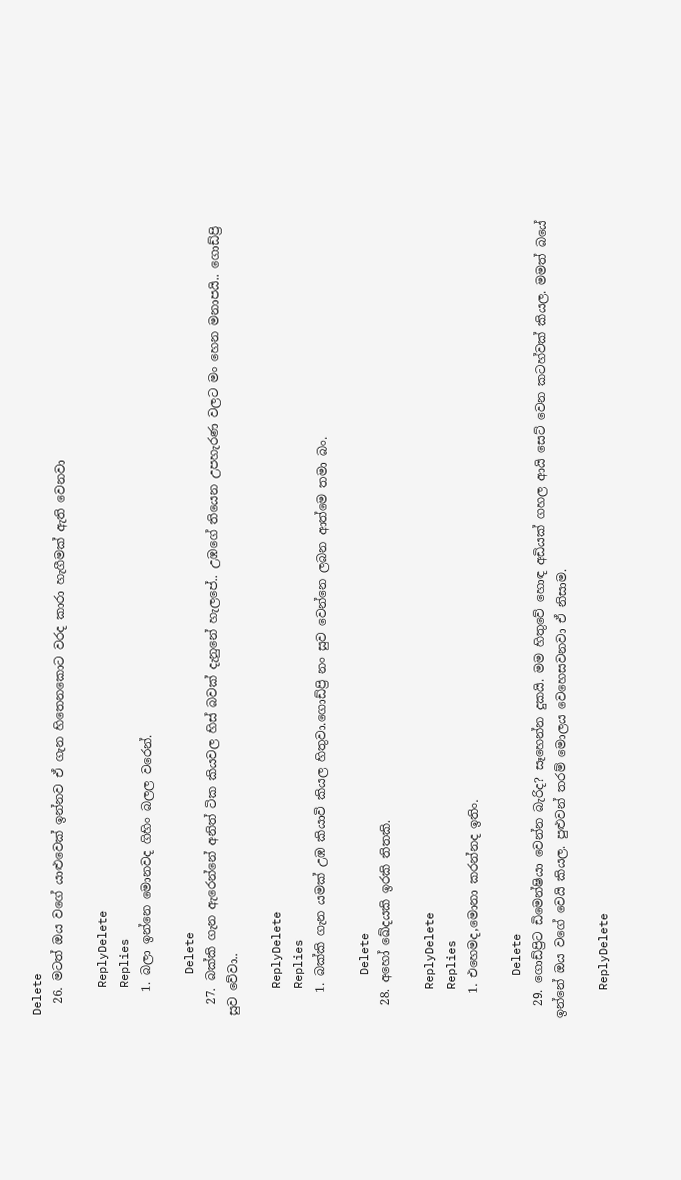Delete
  26. මටත් ඔය වගේ යාළුවෙක් ඉන්නව ඒ ගැන හිතෙනකොට වරද කාරා හැගීමක් ඇති වෙනවා

    ReplyDelete
    Replies
    1. බලා ඉන්නෙ මොනවද ගිහිං බලල වරෙන්.

      Delete
  27. බක්කි ගැන ඇරෙන්නේ අනිත් ටික කියවල හිස් බවක් දැනුනේ හැලපේ.. උඹගේ තියෙන උපහැරණ වලට මං හෙන මනාපයි.. ගොඩ්ප්‍රි සුව වේවා..

    ReplyDelete
    Replies
    1. බක්කි ගැන යමක් උඹ කියාවි කියල හිතුවා.ගොඩ්ප්‍රි නං සුව වෙන්නෙ ලබන ආත්මෙ තමා බං.

      Delete
  28. අහෝ ඛේදයකි ඉරකි තිතකි.

    ReplyDelete
    Replies
    1. එහෙමද,මොනා කරන්නද ඉතිං.

      Delete
  29. ගොඩ්ප්‍රිට ඩිමෙන්ෂියා වෙන්න බැරිද? සෑහෙන්න දුකයි. මම හිතුවේ හොඳ අඩියක් ගහල ආයි සෙට් වෙන කටහ්වක් කියල. මමත් බයේ ඉන්නේ ඔය වගේ වෙයි කියල. පුළුවන් තරම් මොලය වෙහෙසවනවා ඒ නිසාම.

    ReplyDelete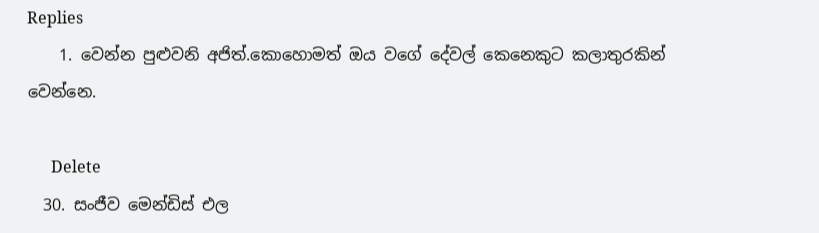Replies
    1. වෙන්න පුළුවනි අජිත්.කොහොමත් ඔය වගේ දේවල් කෙනෙකුට කලාතුරකින් වෙන්නෙ.

      Delete
  30. සංජීව මෙන්ඩිස් එල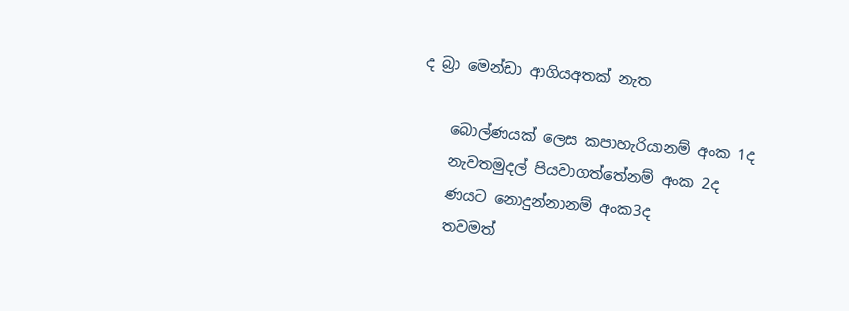ද බ්‍රා මෙන්ඩා ආගියඅතක් නැත

    බොල්ණයක් ලෙස කපාහැරියානම් අංක 1ද
    නැවතමුදල් පියවාගත්තේනම් අංක 2ද
    ණයට නොදුන්නානම් අංක3ද
    තවමත්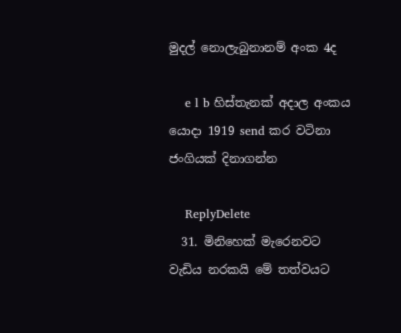මුදල් නොලැබුනානම් අංක 4ද

    e l b හිස්තැනක් අදාල අංකය යොදා 1919 send කර වටිනා ජංගියක් දිනාගන්න

    ReplyDelete
  31. මිනිහෙක් මැරෙනවට වැඩිය නරකයි මේ තත්වයට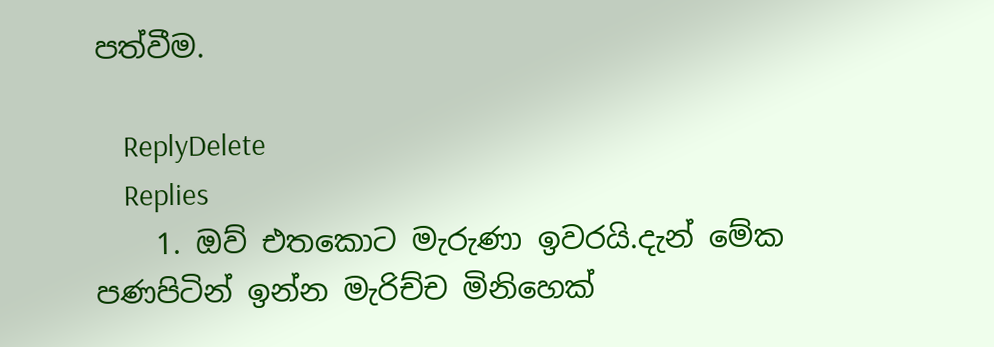පත්වීම.

    ReplyDelete
    Replies
    1. ඔව් එතකොට මැරුණා ඉවරයි.දැන් මේක පණපිටින් ඉන්න මැරිච්ච මිනිහෙක්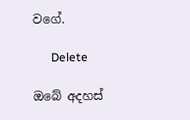වගේ.

      Delete

ඔබේ අදහස්